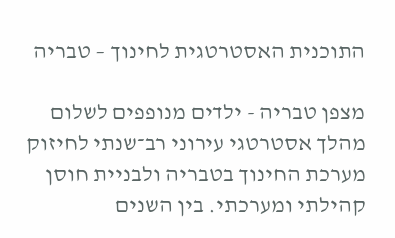התוכנית האסטרטגית לחינוך – טבריה

מצפן טבריה - ילדים מנופפים לשלום
מהלך אסטרטגי עירוני רב־שנתי לחיזוק מערכת החינוך בטבריה ולבניית חוסן קהילתי ומערכתי. בין השנים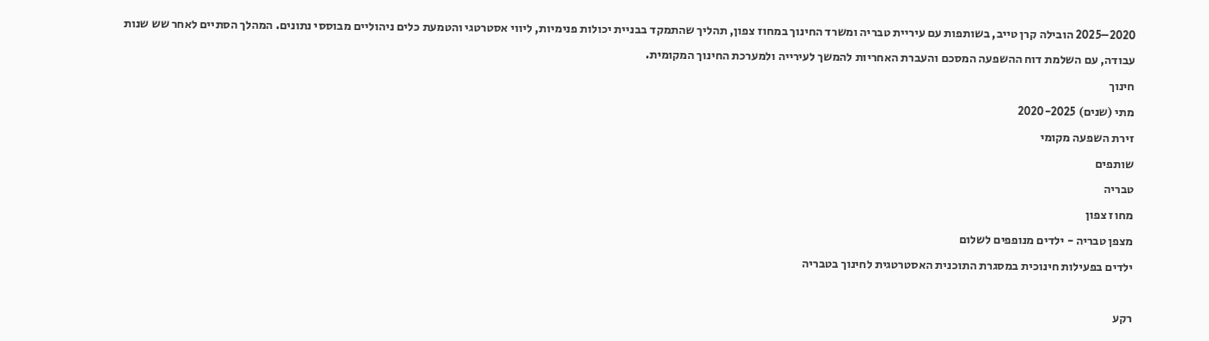2020–2025 הובילה קרן טייב, בשותפות עם עיריית טבריה ומשרד החינוך במחוז צפון, תהליך שהתמקד בבניית יכולות פנימיות, ליווי אסטרטגי והטמעת כלים ניהוליים מבוססי נתונים. המהלך הסתיים לאחר שש שנות עבודה, עם השלמת דוח ההשפעה המסכם והעברת האחריות להמשך לעירייה ולמערכת החינוך המקומית.
חינוך
מתי (שנים) 2020-2025
זירת השפעה מקומי
שותפים
טבריה
מחוז צפון
מצפן טבריה - ילדים מנופפים לשלום
ילדים בפעילות חינוכית במסגרת התוכנית האסטרטגית לחינוך בטבריה

רקע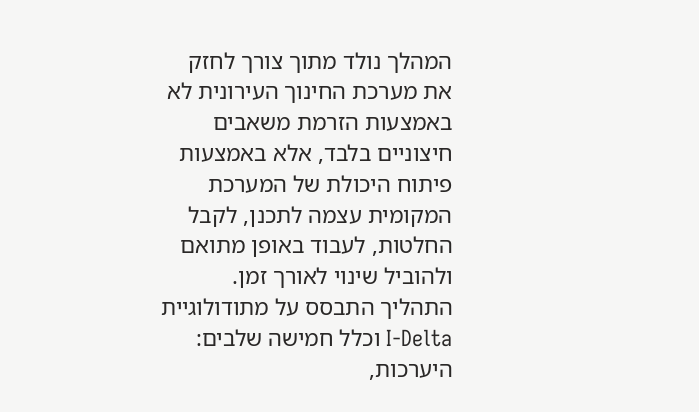המהלך נולד מתוך צורך לחזק את מערכת החינוך העירונית לא באמצעות הזרמת משאבים חיצוניים בלבד, אלא באמצעות פיתוח היכולת של המערכת המקומית עצמה לתכנן, לקבל החלטות, לעבוד באופן מתואם ולהוביל שינוי לאורך זמן. התהליך התבסס על מתודולוגיית I-Delta וכלל חמישה שלבים: היערכות,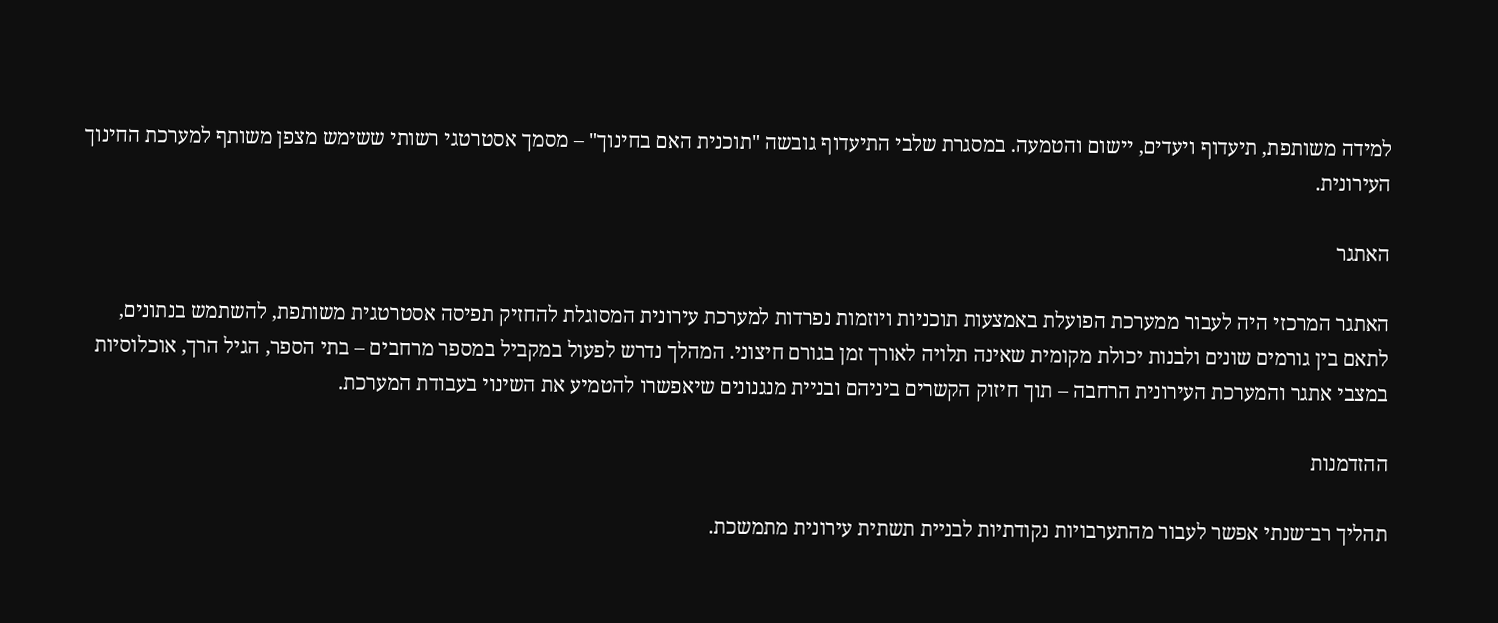למידה משותפת, תיעדוף ויעדים, יישום והטמעה. במסגרת שלבי התיעדוף גובשה "תוכנית האם בחינוך" – מסמך אסטרטגי רשותי ששימש מצפן משותף למערכת החינוך העירונית.

האתגר

האתגר המרכזי היה לעבור ממערכת הפועלת באמצעות תוכניות ויוזמות נפרדות למערכת עירונית המסוגלת להחזיק תפיסה אסטרטגית משותפת, להשתמש בנתונים, לתאם בין גורמים שונים ולבנות יכולת מקומית שאינה תלויה לאורך זמן בגורם חיצוני. המהלך נדרש לפעול במקביל במספר מרחבים – בתי הספר, הגיל הרך, אוכלוסיות במצבי אתגר והמערכת העירונית הרחבה – תוך חיזוק הקשרים ביניהם ובניית מנגנונים שיאפשרו להטמיע את השינוי בעבודת המערכת.

ההזדמנות

תהליך רב־שנתי אפשר לעבור מהתערבויות נקודתיות לבניית תשתית עירונית מתמשכת.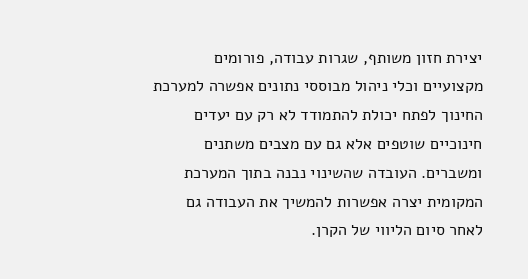יצירת חזון משותף, שגרות עבודה, פורומים מקצועיים וכלי ניהול מבוססי נתונים אפשרה למערכת החינוך לפתח יכולת להתמודד לא רק עם יעדים חינוכיים שוטפים אלא גם עם מצבים משתנים ומשברים. העובדה שהשינוי נבנה בתוך המערכת המקומית יצרה אפשרות להמשיך את העבודה גם לאחר סיום הליווי של הקרן.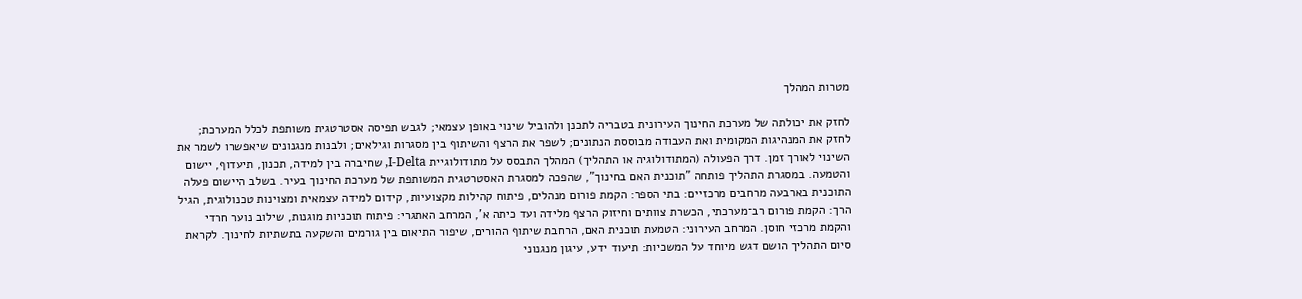מטרות המהלך

לחזק את יכולתה של מערכת החינוך העירונית בטבריה לתכנן ולהוביל שינוי באופן עצמאי; לגבש תפיסה אסטרטגית משותפת לכלל המערכת; לחזק את המנהיגות המקומית ואת העבודה מבוססת הנתונים; לשפר את הרצף והשיתוף בין מסגרות וגילאים; ולבנות מנגנונים שיאפשרו לשמר את השינוי לאורך זמן. דרך הפעולה (המתודולוגיה או התהליך) המהלך התבסס על מתודולוגיית I-Delta, שחיברה בין למידה, תכנון, תיעדוף, יישום והטמעה. במסגרת התהליך פותחה "תוכנית האם בחינוך", שהפכה למסגרת האסטרטגית המשותפת של מערכת החינוך בעיר. בשלב היישום פעלה התוכנית בארבעה מרחבים מרכזיים: בתי הספר: הקמת פורום מנהלים, פיתוח קהילות מקצועיות, קידום למידה עצמאית ומצוינות טכנולוגית, הגיל הרך: הקמת פורום רב־מערכתי, הכשרת צוותים וחיזוק הרצף מלידה ועד כיתה א', המרחב האתגרי: פיתוח תוכניות מוגנות, שילוב נוער חרדי והקמת מרכזי חוסן. המרחב העירוני: הטמעת תוכנית האם, הרחבת שיתוף ההורים, שיפור התיאום בין גורמים והשקעה בתשתיות לחינוך. לקראת סיום התהליך הושם דגש מיוחד על המשכיות: תיעוד ידע, עיגון מנגנוני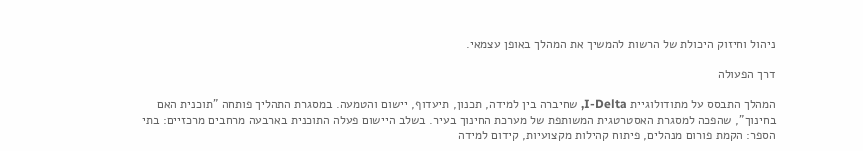ניהול וחיזוק היכולת של הרשות להמשיך את המהלך באופן עצמאי.

דרך הפעולה

המהלך התבסס על מתודולוגיית I-Delta, שחיברה בין למידה, תכנון, תיעדוף, יישום והטמעה. במסגרת התהליך פותחה "תוכנית האם בחינוך", שהפכה למסגרת האסטרטגית המשותפת של מערכת החינוך בעיר. בשלב היישום פעלה התוכנית בארבעה מרחבים מרכזיים: בתי הספר: הקמת פורום מנהלים, פיתוח קהילות מקצועיות, קידום למידה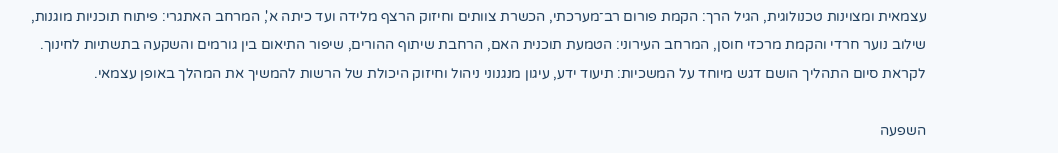עצמאית ומצוינות טכנולוגית, הגיל הרך: הקמת פורום רב־מערכתי, הכשרת צוותים וחיזוק הרצף מלידה ועד כיתה א', המרחב האתגרי: פיתוח תוכניות מוגנות, שילוב נוער חרדי והקמת מרכזי חוסן, המרחב העירוני: הטמעת תוכנית האם, הרחבת שיתוף ההורים, שיפור התיאום בין גורמים והשקעה בתשתיות לחינוך. לקראת סיום התהליך הושם דגש מיוחד על המשכיות: תיעוד ידע, עיגון מנגנוני ניהול וחיזוק היכולת של הרשות להמשיך את המהלך באופן עצמאי.

השפעה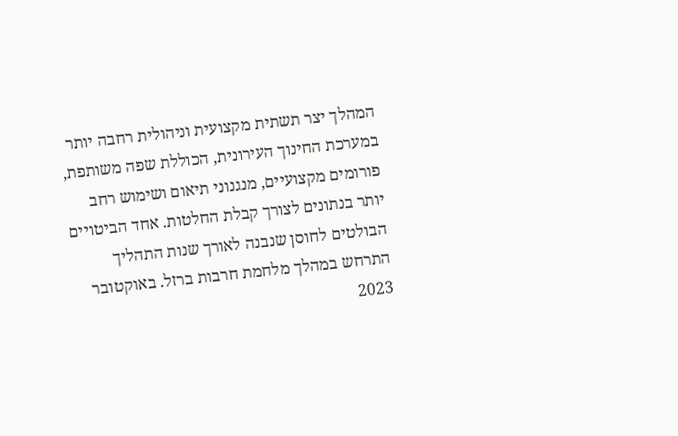המהלך יצר תשתית מקצועית וניהולית רחבה יותר במערכת החינוך העירונית, הכוללת שפה משותפת, פורומים מקצועיים, מנגנוני תיאום ושימוש רחב יותר בנתונים לצורך קבלת החלטות. אחד הביטויים הבולטים לחוסן שנבנה לאורך שנות התהליך התרחש במהלך מלחמת חרבות ברזל. באוקטובר 2023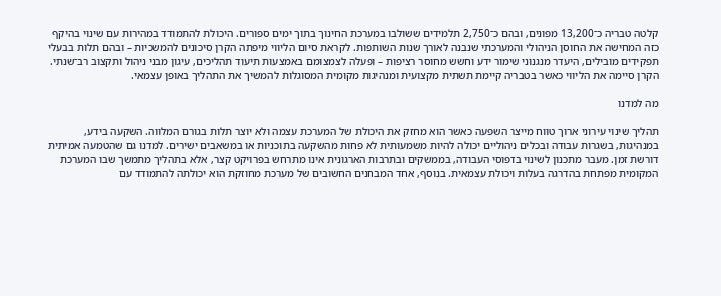קלטה טבריה כ־13,200 מפונים, ובהם כ־2,750 תלמידים ששולבו במערכת החינוך בתוך ימים ספורים. היכולת להתמודד במהירות עם שינוי בהיקף כזה המחישה את החוסן הניהולי והמערכתי שנבנה לאורך שנות השותפות. לקראת סיום הליווי מיפתה הקרן סיכונים להמשכיות – ובהם תלות בבעלי תפקידים מובילים, היעדר מנגנוני שימור ידע וחשש מחוסר רציפות – ופעלה לצמצומם באמצעות תיעוד תהליכים, עיגון מבני ניהול ותקצוב רב־שנתי. הקרן סיימה את הליווי כאשר בטבריה קיימת תשתית מקצועית ומנהיגות מקומית המסוגלות להמשיך את התהליך באופן עצמאי.

מה למדנו

תהליך שינוי עירוני ארוך טווח מייצר השפעה כאשר הוא מחזק את היכולת של המערכת עצמה ולא יוצר תלות בגורם המלווה. השקעה בידע, במנהיגות, בשגרות עבודה ובכלים ניהוליים יכולה להיות משמעותית לא פחות מהשקעה בתוכניות או במשאבים ישירים. למדנו גם שהטמעה אמיתית דורשת זמן. מעבר מתכנון לשינוי בדפוסי העבודה, בממשקים ובתרבות הארגונית אינו מתרחש בפרויקט קצר, אלא בתהליך מתמשך שבו המערכת המקומית מפתחת בהדרגה בעלות ויכולת עצמאית. בנוסף, אחד המבחנים החשובים של מערכת מחוזקת הוא יכולתה להתמודד עם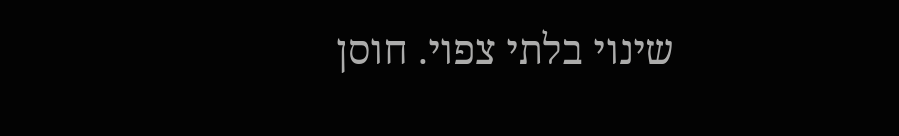שינוי בלתי צפוי. חוסן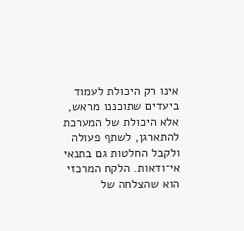אינו רק היכולת לעמוד ביעדים שתוכננו מראש, אלא היכולת של המערכת להתארגן, לשתף פעולה ולקבל החלטות גם בתנאי אי־ודאות. הלקח המרכזי הוא שהצלחה של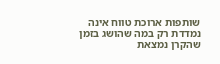שותפות ארוכת טווח אינה נמדדת רק במה שהושג בזמן שהקרן נמצאת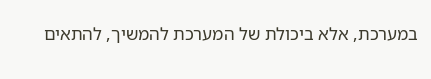במערכת, אלא ביכולת של המערכת להמשיך, להתאים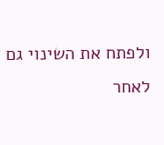ולפתח את השינוי גם לאחר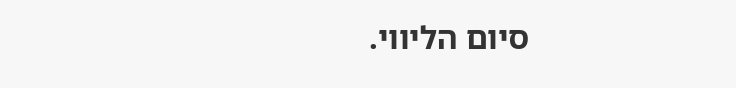סיום הליווי.